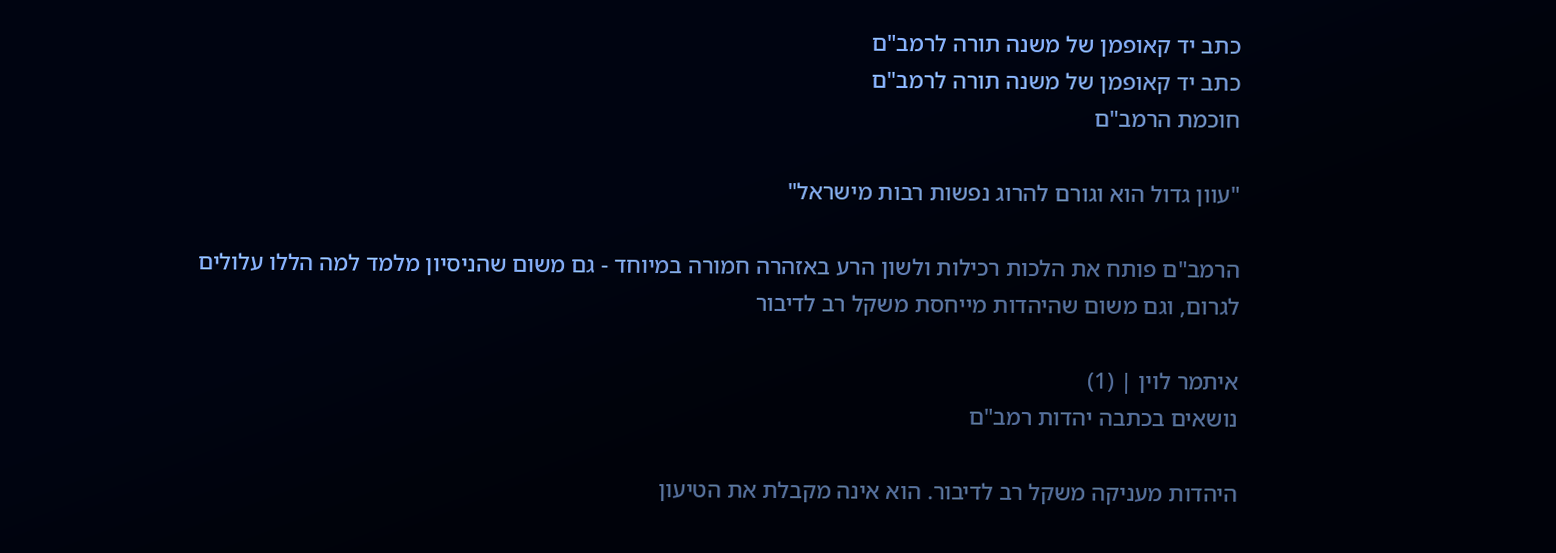כתב יד קאופמן של משנה תורה לרמב"ם
כתב יד קאופמן של משנה תורה לרמב"ם
חוכמת הרמב"ם

"עוון גדול הוא וגורם להרוג נפשות רבות מישראל"

הרמב"ם פותח את הלכות רכילות ולשון הרע באזהרה חמורה במיוחד - גם משום שהניסיון מלמד למה הללו עלולים לגרום, וגם משום שהיהדות מייחסת משקל רב לדיבור

איתמר לוין | (1)
נושאים בכתבה יהדות רמב"ם

היהדות מעניקה משקל רב לדיבור. הוא אינה מקבלת את הטיעון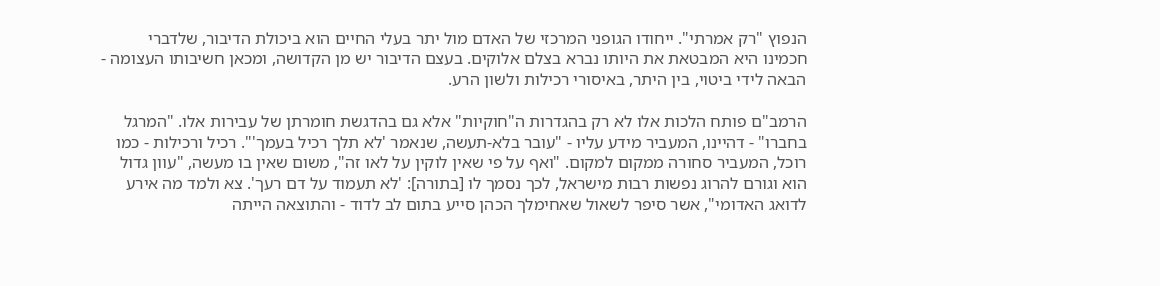הנפוץ "רק אמרתי". ייחודו הגופני המרכזי של האדם מול יתר בעלי החיים הוא ביכולת הדיבור, שלדברי חכמינו היא המבטאת את היותו נברא בצלם אלוקים. בעצם הדיבור יש מן הקדושה, ומכאן חשיבותו העצומה - הבאה לידי ביטוי, בין היתר, באיסורי רכילות ולשון הרע.

הרמב"ם פותח הלכות אלו לא רק בהגדרות ה"חוקיות" אלא גם בהדגשת חומרתן של עבירות אלו. "המרגל בחברו" - דהיינו, המעביר מידע עליו - "עובר בלא-תעשה, שנאמר 'לא תלך רכיל בעמך'". רכיל ורכילות - כמו רוכל, המעביר סחורה ממקום למקום. "ואף על פי שאין לוקין על לאו זה", משום שאין בו מעשה, "עוון גדול הוא וגורם להרוג נפשות רבות מישראל, לכך נסמך לו [בתורה]: 'לא תעמוד על דם רעך'. צא ולמד מה אירע לדואג האדומי", אשר סיפר לשאול שאחימלך הכהן סייע בתום לב לדוד - והתוצאה הייתה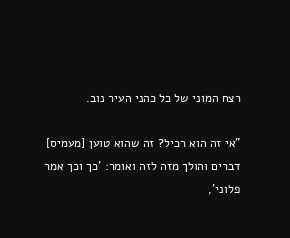רצח המוני של כל כהני העיר נוב.

"אי זה הוא רכיל? זה שהוא טוען [מעמיס] דברים והולך מזה לזה ואומר: 'כך וכך אמר פלוני',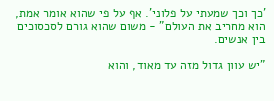'כך וכך שמעתי על פלוני'. אף על פי שהוא אומר אמת, הוא מחריב את העולם" - משום שהוא גורם לסכסוכים בין אנשים.

"יש עוון גדול מזה עד מאוד, והוא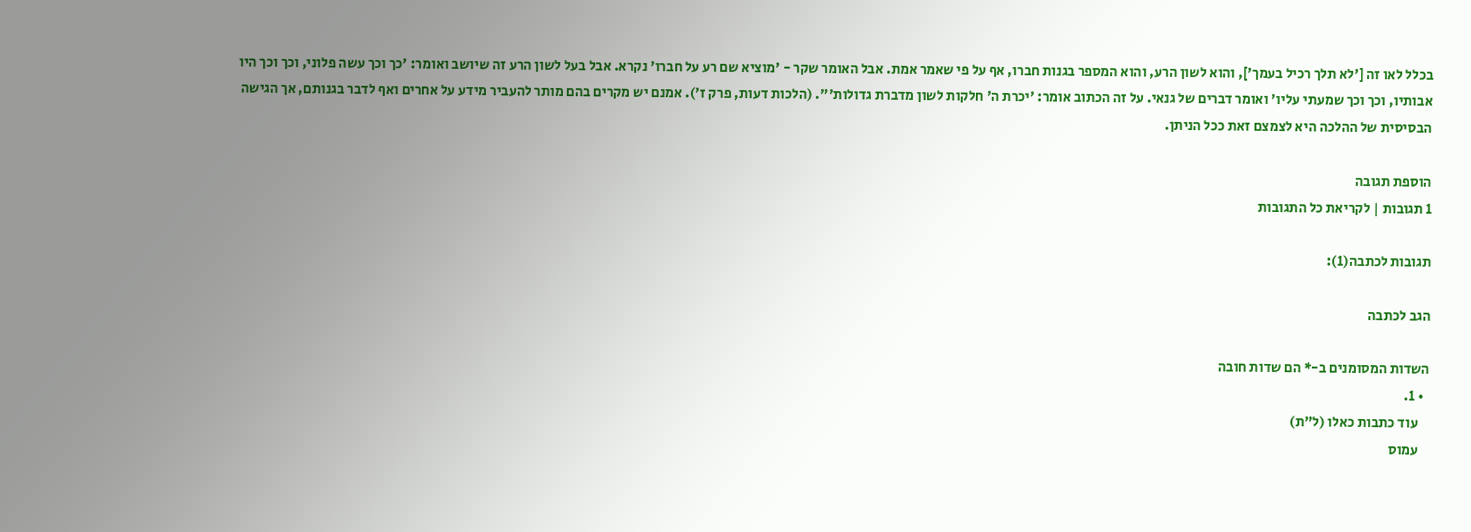בכלל לאו זה ['לא תלך רכיל בעמך'], והוא לשון הרע, והוא המספר בגנות חברו, אף על פי שאמר אמת. אבל האומר שקר - 'מוציא שם רע על חברו' נקרא. אבל בעל לשון הרע זה שיושב ואומר: 'כך וכך עשה פלוני, וכך וכך היו אבותיו, וכך וכך שמעתי עליו' ואומר דברים של גנאי. על זה הכתוב אומר: 'יכרת ה' חלקות לשון מדברת גדולות'". (הלכות דעות, פרק ז'). אמנם יש מקרים בהם מותר להעביר מידע על אחרים ואף לדבר בגנותם, אך הגישה הבסיסית של ההלכה היא לצמצם זאת ככל הניתן.

הוספת תגובה
1 תגובות | לקריאת כל התגובות

תגובות לכתבה(1):

הגב לכתבה

השדות המסומנים ב-* הם שדות חובה
  • 1.
    עוד כתבות כאלו (ל"ת)
    עמוס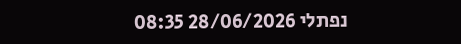נפתלי 28/06/2026 08:35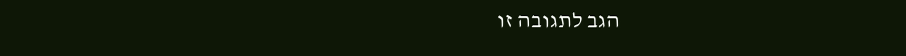הגב לתגובה זו